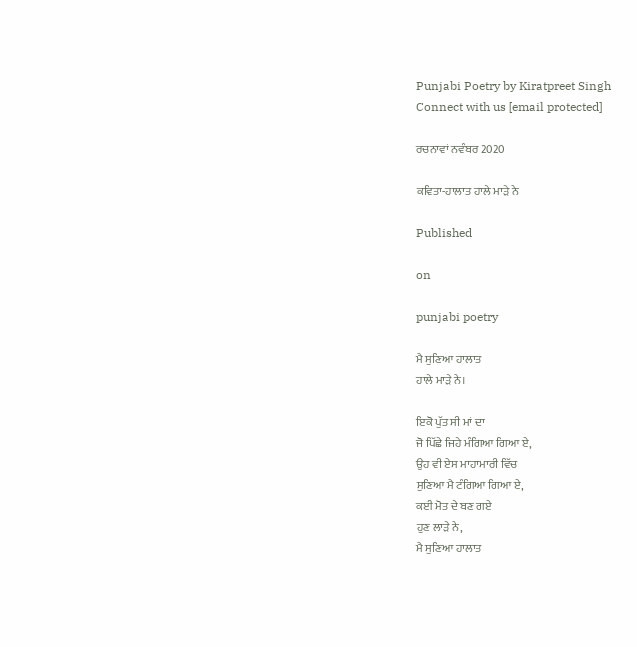Punjabi Poetry by Kiratpreet Singh
Connect with us [email protected]

ਰਚਨਾਵਾਂ ਨਵੰਬਰ 2020

ਕਵਿਤਾ-ਹਾਲਾਤ ਹਾਲੇ ਮਾੜੇ ਨੇ

Published

on

punjabi poetry

ਮੈ ਸੁਣਿਆ ਹਾਲਾਤ
ਹਾਲੇ ਮਾੜੇ ਨੇ।

ਇਕੋ ਪੁੱਤ ਸੀ ਮਾਂ ਦਾ
ਜੋ ਪਿੱਛੇ ਜਿਹੇ ਮੰਗਿਆ ਗਿਆ ਏ,
ਉਹ ਵੀ ਏਸ ਮਾਹਾਮਾਰੀ ਵਿੱਚ
ਸੁਣਿਆ ਮੈ ਟੰਗਿਆ ਗਿਆ ਏ,
ਕਈ ਮੋਤ ਦੇ ਬਣ ਗਏ
ਹੁਣ ਲਾੜੇ ਨੇ,
ਮੈ ਸੁਣਿਆ ਹਾਲਾਤ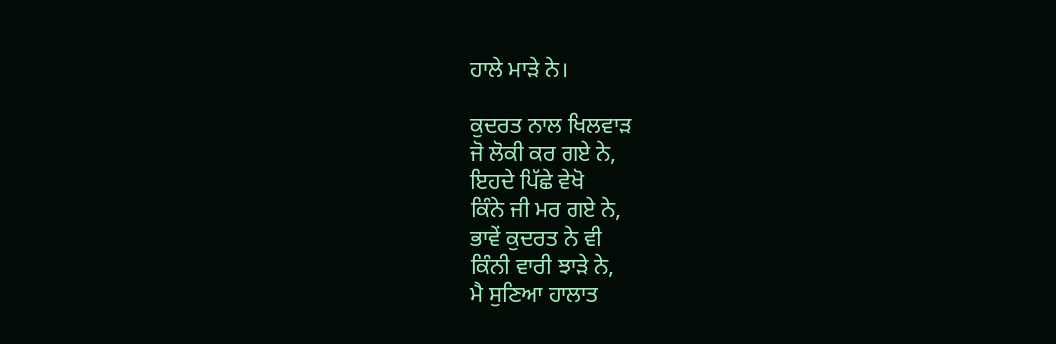ਹਾਲੇ ਮਾੜੇ ਨੇ।

ਕੁਦਰਤ ਨਾਲ ਖਿਲਵਾੜ
ਜੋ ਲੋਕੀ ਕਰ ਗਏ ਨੇ,
ਇਹਦੇ ਪਿੱਛੇ ਵੇਖੋ
ਕਿੰਨੇ ਜੀ ਮਰ ਗਏ ਨੇ,
ਭਾਵੇਂ ਕੁਦਰਤ ਨੇ ਵੀ
ਕਿੰਨੀ ਵਾਰੀ ਝਾੜੇ ਨੇ,
ਮੈ ਸੁਣਿਆ ਹਾਲਾਤ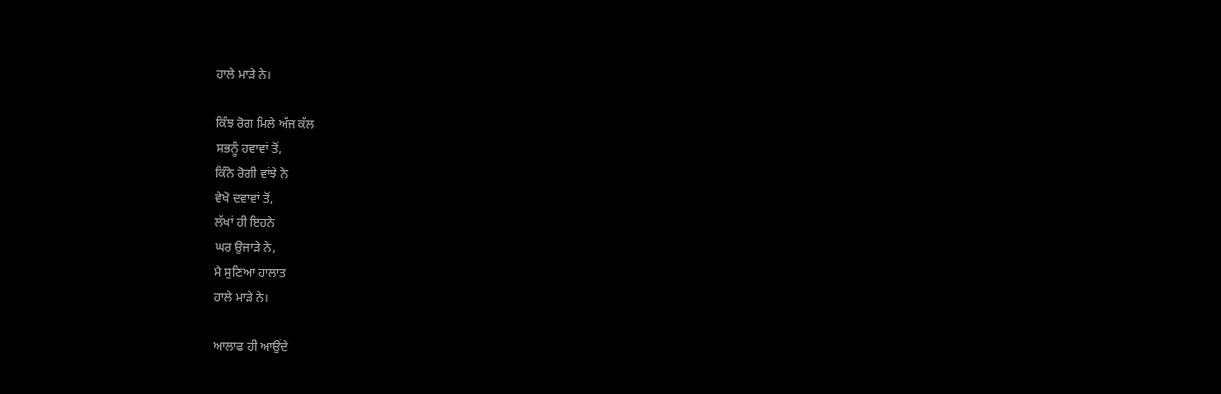ਹਾਲੇ ਮਾੜੇ ਨੇ।

ਕਿੰਝ ਰੋਗ ਮਿਲੇ ਅੱਜ ਕੱਲ
ਸਭਨੂੰ ਹਵਾਵਾਂ ਤੋਂ,
ਕਿੰਨੇ ਰੋਗੀ ਵਾਂਝੇ ਨੇ
ਵੇਖੋ ਦਵਾਵਾਂ ਤੋਂ,
ਲੱਖਾਂ ਹੀ ਇਹਨੇ
ਘਰ ਉਜਾੜੇ ਨੇ,
ਮੈ ਸੁਣਿਆ ਹਾਲਾਤ
ਹਾਲੇ ਮਾੜੇ ਨੇ।

ਆਲਾਫ ਹੀ ਆਉਂਦੇ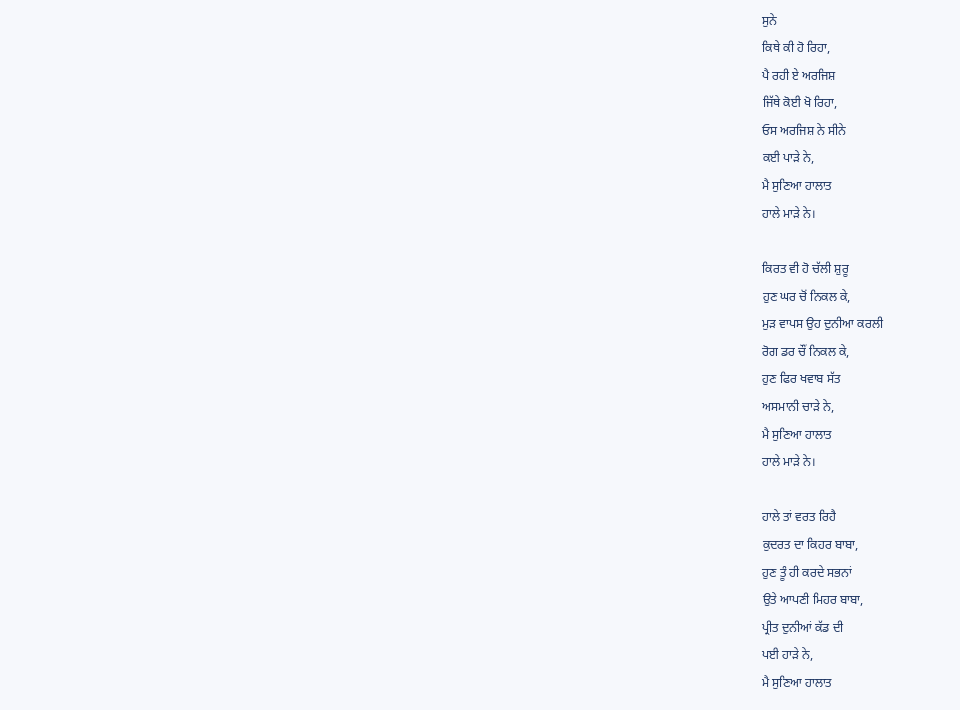ਸੁਨੇ
ਕਿਥੇ ਕੀ ਹੋ ਰਿਹਾ,
ਪੈ ਰਹੀ ਏ ਅਰਜਿਸ਼
ਜਿੱਥੇ ਕੋਈ ਖੋ ਰਿਹਾ,
ਓਸ ਅਰਜਿਸ਼ ਨੇ ਸੀਨੇ
ਕਈ ਪਾੜੇ ਨੇ,
ਮੈ ਸੁਣਿਆ ਹਾਲਾਤ
ਹਾਲੇ ਮਾੜੇ ਨੇ।

ਕਿਰਤ ਵੀ ਹੋ ਚੱਲੀ ਸ਼ੁਰੂ
ਹੁਣ ਘਰ ਚੋਂ ਨਿਕਲ ਕੇ,
ਮੁੜ ਵਾਪਸ ਉਹ ਦੁਨੀਆ ਕਰਲੀ
ਰੋਗ ਡਰ ਚੌਂ ਨਿਕਲ ਕੇ,
ਹੁਣ ਫਿਰ ਖਵਾਬ ਸੱਤ
ਅਸਮਾਨੀ ਚਾੜੇ ਨੇ,
ਮੈ ਸੁਣਿਆ ਹਾਲਾਤ
ਹਾਲੇ ਮਾੜੇ ਨੇ।

ਹਾਲੇ ਤਾਂ ਵਰਤ ਰਿਹੈ
ਕੁਦਰਤ ਦਾ ਕਿਹਰ ਬਾਬਾ,
ਹੁਣ ਤੂੰ ਹੀ ਕਰਦੇ ਸਭਨਾਂ
ਉਤੇ ਆਪਣੀ ਮਿਹਰ ਬਾਬਾ,
ਪ੍ਰੀਤ ਦੁਨੀਆਂ ਕੱਡ ਦੀ
ਪਈ ਹਾੜੇ ਨੇ,
ਮੈ ਸੁਣਿਆ ਹਾਲਾਤ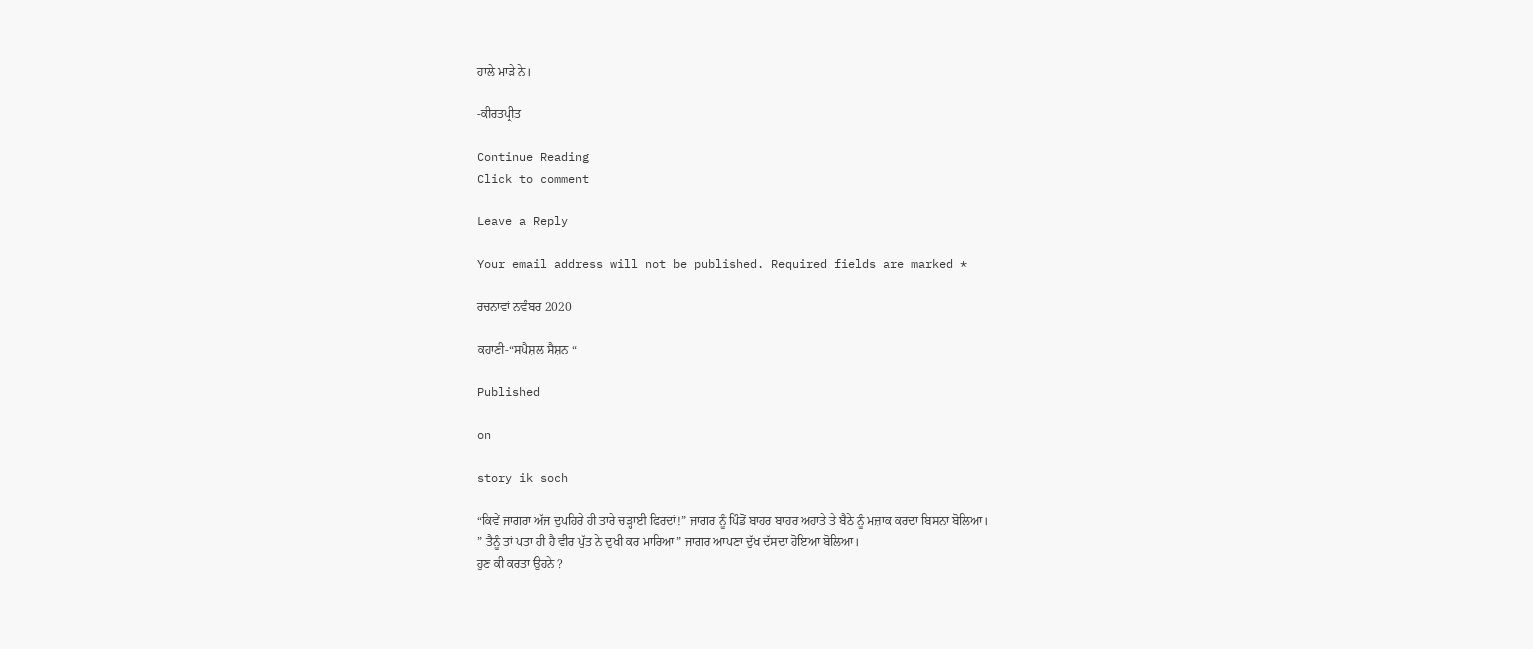ਹਾਲੇ ਮਾੜੇ ਨੇ।

-ਕੀਰਤਪ੍ਰੀਤ

Continue Reading
Click to comment

Leave a Reply

Your email address will not be published. Required fields are marked *

ਰਚਨਾਵਾਂ ਨਵੰਬਰ 2020

ਕਹਾਣੀ-“ਸਪੈਸ਼ਲ ਸੈਸ਼ਨ “

Published

on

story ik soch

“ਕਿਵੇਂ ਜਾਗਰਾ ਅੱਜ ਦੁਪਹਿਰੇ ਹੀ ਤਾਰੇ ਚੜ੍ਹਾਈ ਫਿਰਦਾਂ!” ਜਾਗਰ ਨੂੰ ਪਿੰਡੋਂ ਬਾਹਰ ਬਾਹਰ ਅਹਾਤੇ ਤੇ ਬੈਠੇ ਨੂੰ ਮਜ਼ਾਕ ਕਰਦਾ ਬਿਸਨਾ ਬੋਲਿਆ।
” ਤੈਨੂੰ ਤਾਂ ਪਤਾ ਹੀ ਹੈ ਵੀਰ ਪੁੱਤ ਨੇ ਦੁਖੀ ਕਰ ਮਾਰਿਆ” ਜਾਗਰ ਆਪਣਾ ਦੁੱਖ ਦੱਸਦਾ ਹੋਇਆ ਬੋਲਿਆ।
ਹੁਣ ਕੀ ਕਰਤਾ ਉਹਨੇ ?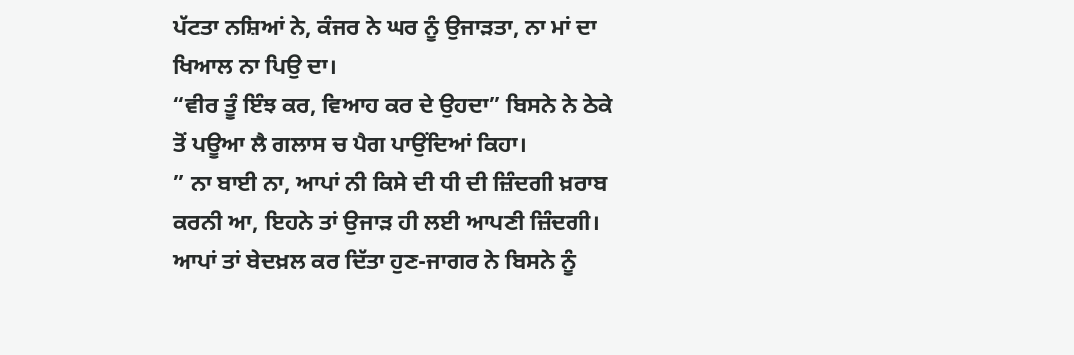ਪੱਟਤਾ ਨਸ਼ਿਆਂ ਨੇ, ਕੰਜਰ ਨੇ ਘਰ ਨੂੰ ਉਜਾੜਤਾ, ਨਾ ਮਾਂ ਦਾ ਖਿਆਲ ਨਾ ਪਿਉ ਦਾ।
“ਵੀਰ ਤੂੰ ਇੰਝ ਕਰ, ਵਿਆਹ ਕਰ ਦੇ ਉਹਦਾ” ਬਿਸਨੇ ਨੇ ਠੇਕੇ ਤੋਂ ਪਊਆ ਲੈ ਗਲਾਸ ਚ ਪੈਗ ਪਾਉਂਦਿਆਂ ਕਿਹਾ।
” ਨਾ ਬਾਈ ਨਾ, ਆਪਾਂ ਨੀ ਕਿਸੇ ਦੀ ਧੀ ਦੀ ਜ਼ਿੰਦਗੀ ਖ਼ਰਾਬ ਕਰਨੀ ਆ, ਇਹਨੇ ਤਾਂ ਉਜਾੜ ਹੀ ਲਈ ਆਪਣੀ ਜ਼ਿੰਦਗੀ। ਆਪਾਂ ਤਾਂ ਬੇਦਖ਼ਲ ਕਰ ਦਿੱਤਾ ਹੁਣ-ਜਾਗਰ ਨੇ ਬਿਸਨੇ ਨੂੰ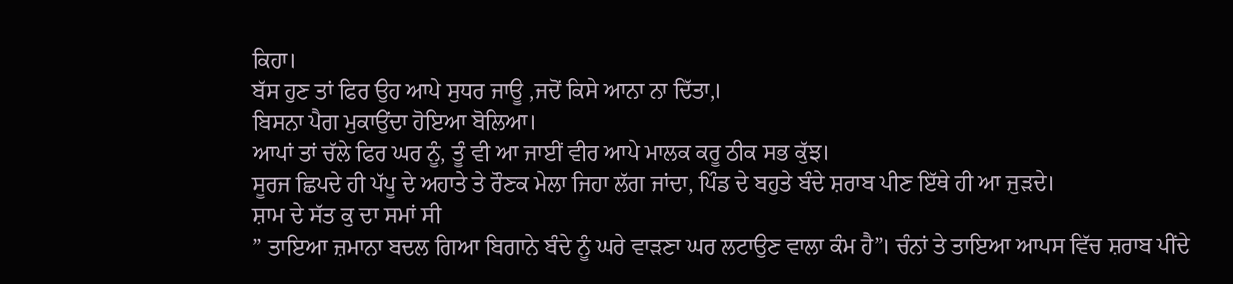ਕਿਹਾ।
ਬੱਸ ਹੁਣ ਤਾਂ ਫਿਰ ਉਹ ਆਪੇ ਸੁਧਰ ਜਾਊ ,ਜਦੋਂ ਕਿਸੇ ਆਨਾ ਨਾ ਦਿੱਤਾ,।
ਬਿਸਨਾ ਪੈਗ ਮੁਕਾਉਂਦਾ ਹੋਇਆ ਬੋਲਿਆ।
ਆਪਾਂ ਤਾਂ ਚੱਲੇ ਫਿਰ ਘਰ ਨੂੰ, ਤੂੰ ਵੀ ਆ ਜਾਈਂ ਵੀਰ ਆਪੇ ਮਾਲਕ ਕਰੂ ਠੀਕ ਸਭ ਕੁੱਝ।
ਸੂਰਜ ਛਿਪਦੇ ਹੀ ਪੱਪੂ ਦੇ ਅਹਾਤੇ ਤੇ ਰੌਣਕ ਮੇਲਾ ਜਿਹਾ ਲੱਗ ਜਾਂਦਾ, ਪਿੰਡ ਦੇ ਬਹੁਤੇ ਬੰਦੇ ਸ਼ਰਾਬ ਪੀਣ ਇੱਥੇ ਹੀ ਆ ਜੁੜਦੇ।
ਸ਼ਾਮ ਦੇ ਸੱਤ ਕੁ ਦਾ ਸਮਾਂ ਸੀ
” ਤਾਇਆ ਜ਼ਮਾਨਾ ਬਦਲ ਗਿਆ ਬਿਗਾਨੇ ਬੰਦੇ ਨੂੰ ਘਰੇ ਵਾੜਣਾ ਘਰ ਲਟਾਉਣ ਵਾਲਾ ਕੰਮ ਹੈ”। ਚੰਨਾਂ ਤੇ ਤਾਇਆ ਆਪਸ ਵਿੱਚ ਸ਼ਰਾਬ ਪੀਂਦੇ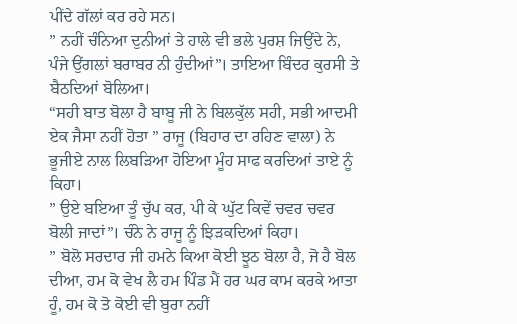ਪੀਂਦੇ ਗੱਲਾਂ ਕਰ ਰਹੇ ਸਨ।
” ਨਹੀਂ ਚੰਨਿਆ ਦੁਨੀਆਂ ਤੇ ਹਾਲੇ ਵੀ ਭਲੇ ਪੁਰਸ਼ ਜਿਉਂਦੇ ਨੇ, ਪੰਜੇ ਉਂਗਲਾਂ ਬਰਾਬਰ ਨੀ ਹੁੰਦੀਆਂ”। ਤਾਇਆ ਬਿੰਦਰ ਕੁਰਸੀ ਤੇ ਬੈਠਦਿਆਂ ਬੋਲਿਆ।
“ਸਹੀ ਬਾਤ ਬੋਲਾ ਹੈ ਬਾਬੂ ਜੀ ਨੇ ਬਿਲਕੁੱਲ ਸਹੀ, ਸਭੀ ਆਦਮੀ ਏਕ ਜੈਸਾ ਨਹੀਂ ਹੋਤਾ ” ਰਾਜੂ (ਬਿਹਾਰ ਦਾ ਰਹਿਣ ਵਾਲਾ) ਨੇ ਭੂਜੀਏ ਨਾਲ ਲਿਬੜਿਆ ਹੋਇਆ ਮੂੰਹ ਸਾਫ ਕਰਦਿਆਂ ਤਾਏ ਨੂੰ ਕਿਹਾ।
” ਉਏ ਬਇਆ ਤੂੰ ਚੁੱਪ ਕਰ, ਪੀ ਕੇ ਘੁੱਟ ਕਿਵੇਂ ਚਵਰ ਚਵਰ ਬੋਲੀ ਜਾਦਾਂ”। ਚੰਨੇ ਨੇ ਰਾਜੂ ਨੂੰ ਝਿੜਕਦਿਆਂ ਕਿਹਾ।
” ਬੋਲੋ ਸਰਦਾਰ ਜੀ ਹਮਨੇ ਕਿਆ ਕੋਈ ਝੂਠ ਬੋਲਾ ਹੈ, ਜੋ ਹੈ ਬੋਲ ਦੀਆ, ਹਮ ਕੋ ਵੇਖ ਲੈ ਹਮ ਪਿੰਡ ਮੈਂ ਹਰ ਘਰ ਕਾਮ ਕਰਕੇ ਆਤਾ ਹੂੰ, ਹਮ ਕੋ ਤੋ ਕੋਈ ਵੀ ਬੁਰਾ ਨਹੀਂ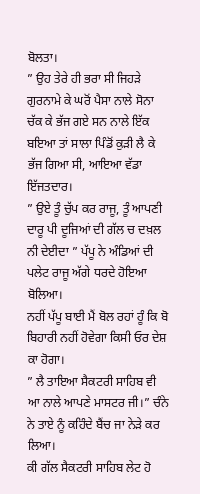ਬੋਲਤਾ।
” ਉਹ ਤੇਰੇ ਹੀ ਭਰਾ ਸੀ ਜਿਹੜੇ ਗੁਰਨਾਮੇ ਕੇ ਘਰੋਂ ਪੈਸਾ ਨਾਲੇ ਸੋਨਾ ਚੱਕ ਕੇ ਭੱਜ ਗਏ ਸਨ ਨਾਲੇ ਇੱਕ ਬਇਆ ਤਾਂ ਸਾਲਾ ਪਿੰਡੋਂ ਕੁੜੀ ਲੈ ਕੇ ਭੱਜ ਗਿਆ ਸੀ, ਆਇਆ ਵੱਡਾ ਇੱਜਤਦਾਰ।
” ਉਏ ਤੂੰ ਚੁੱਪ ਕਰ ਰਾਜੂ, ਤੂੰ ਆਪਣੀ ਦਾਰੂ ਪੀ ਦੂਜਿਆਂ ਦੀ ਗੱਲ ਚ ਦਖ਼ਲ ਨੀ ਦੇਈਦਾ ” ਪੱਪੂ ਨੇ ਅੰਡਿਆਂ ਦੀ ਪਲੇਟ ਰਾਜੂ ਅੱਗੇ ਧਰਦੇ ਹੋਇਆ ਬੋਲਿਆ।
ਨਹੀਂ ਪੱਪੂ ਬਾਈ ਮੈਂ ਬੋਲ ਰਹਾਂ ਹੂੰ ਕਿ ਬੋ ਬਿਹਾਰੀ ਨਹੀਂ ਹੋਵੇਗਾ ਕਿਸੀ ਓਰ ਦੇਸ਼ ਕਾ ਹੋਗਾ।
” ਲੈ ਤਾਇਆ ਸੈਕਟਰੀ ਸਾਹਿਬ ਵੀ ਆ ਨਾਲੇ ਆਪਣੇ ਮਾਸਟਰ ਜੀ।” ਚੰਨੇ ਨੇ ਤਾਏ ਨੂੰ ਕਹਿੰਦੇ ਬੈਂਚ ਜਾ ਨੇੜੇ ਕਰ ਲਿਆ।
ਕੀ ਗੱਲ ਸੈਕਟਰੀ ਸਾਹਿਬ ਲੇਟ ਹੋ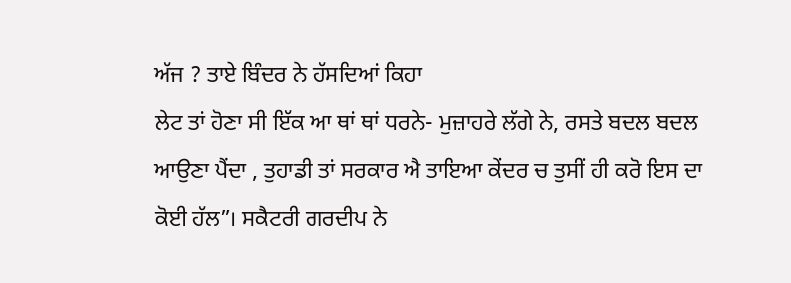ਅੱਜ ? ਤਾਏ ਬਿੰਦਰ ਨੇ ਹੱਸਦਿਆਂ ਕਿਹਾ
ਲੇਟ ਤਾਂ ਹੋਣਾ ਸੀ ਇੱਕ ਆ ਥਾਂ ਥਾਂ ਧਰਨੇ- ਮੁਜ਼ਾਹਰੇ ਲੱਗੇ ਨੇ, ਰਸਤੇ ਬਦਲ ਬਦਲ ਆਉਣਾ ਪੈਂਦਾ , ਤੁਹਾਡੀ ਤਾਂ ਸਰਕਾਰ ਐ ਤਾਇਆ ਕੇਂਦਰ ਚ ਤੁਸੀਂ ਹੀ ਕਰੋ ਇਸ ਦਾ ਕੋਈ ਹੱਲ”। ਸਕੈਟਰੀ ਗਰਦੀਪ ਨੇ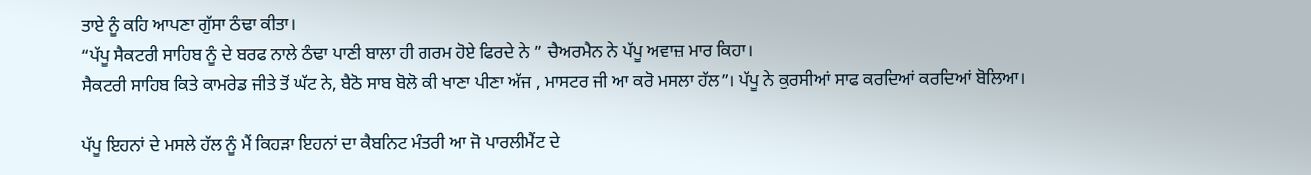ਤਾਏ ਨੂੰ ਕਹਿ ਆਪਣਾ ਗੁੱਸਾ ਠੰਢਾ ਕੀਤਾ।
“ਪੱਪੂ ਸੈਕਟਰੀ ਸਾਹਿਬ ਨੂੰ ਦੇ ਬਰਫ ਨਾਲੇ ਠੰਢਾ ਪਾਣੀ ਬਾਲਾ ਹੀ ਗਰਮ ਹੋਏ ਫਿਰਦੇ ਨੇ ” ਚੈਅਰਮੈਨ ਨੇ ਪੱਪੂ ਅਵਾਜ਼ ਮਾਰ ਕਿਹਾ।
ਸੈਕਟਰੀ ਸਾਹਿਬ ਕਿਤੇ ਕਾਮਰੇਡ ਜੀਤੇ ਤੋਂ ਘੱਟ ਨੇ, ਬੈਠੋ ਸਾਬ ਬੋਲੋ ਕੀ ਖਾਣਾ ਪੀਣਾ ਅੱਜ , ਮਾਸਟਰ ਜੀ ਆ ਕਰੋ ਮਸਲਾ ਹੱਲ”। ਪੱਪੂ ਨੇ ਕੁਰਸੀਆਂ ਸਾਫ ਕਰਦਿਆਂ ਕਰਦਿਆਂ ਬੋਲਿਆ।

ਪੱਪੂ ਇਹਨਾਂ ਦੇ ਮਸਲੇ ਹੱਲ ਨੂੰ ਮੈਂ ਕਿਹੜਾ ਇਹਨਾਂ ਦਾ ਕੈਬਨਿਟ ਮੰਤਰੀ ਆ ਜੋ ਪਾਰਲੀਮੈਂਟ ਦੇ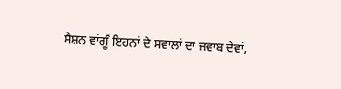ਸੈਸ਼ਨ ਵਾਂਗੂੰ ਇਹਨਾਂ ਦੇ ਸਵਾਲਾਂ ਦਾ ਜਵਾਬ ਦੇਵਾਂ,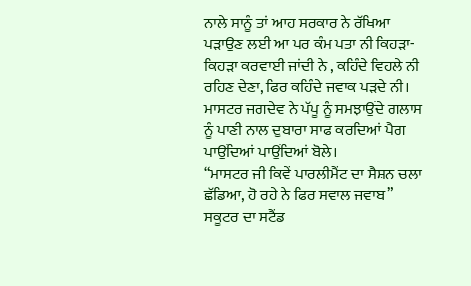ਨਾਲੇ ਸਾਨੂੰ ਤਾਂ ਆਹ ਸਰਕਾਰ ਨੇ ਰੱਖਿਆ ਪੜਾਉਣ ਲਈ ਆ ਪਰ ਕੰਮ ਪਤਾ ਨੀ ਕਿਹੜਾ-ਕਿਹੜਾ ਕਰਵਾਈ ਜਾਂਦੀ ਨੇ , ਕਹਿੰਦੇ ਵਿਹਲੇ ਨੀ ਰਹਿਣ ਦੇਣਾ, ਫਿਰ ਕਹਿੰਦੇ ਜਵਾਕ ਪੜਦੇ ਨੀ। ਮਾਸਟਰ ਜਗਦੇਵ ਨੇ ਪੱਪੂ ਨੂੰ ਸਮਝਾਉਂਦੇ ਗਲਾਸ ਨੂੰ ਪਾਣੀ ਨਾਲ ਦੁਬਾਰਾ ਸਾਫ ਕਰਦਿਆਂ ਪੈਗ ਪਾਉਂਦਿਆਂ ਪਾਉਂਦਿਆਂ ਬੋਲੇ।
“ਮਾਸਟਰ ਜੀ ਕਿਵੇਂ ਪਾਰਲੀਮੈਂਟ ਦਾ ਸੈਸ਼ਨ ਚਲਾ ਛੱਡਿਆ, ਹੋ ਰਹੇ ਨੇ ਫਿਰ ਸਵਾਲ ਜਵਾਬ” ਸਕੂਟਰ ਦਾ ਸਟੈਂਡ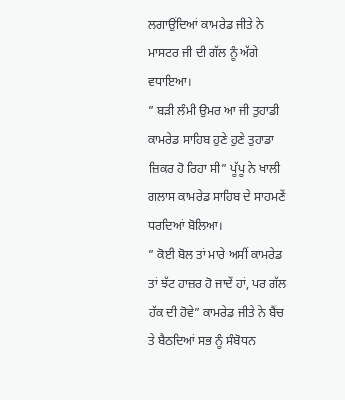ਲਗਾਉਂਦਿਆਂ ਕਾਮਰੇਡ ਜੀਤੇ ਨੇ ਮਾਸਟਰ ਜੀ ਦੀ ਗੱਲ ਨੂੰ ਅੱਗੇ ਵਧਾਇਆ।
” ਬੜੀ ਲੰਮੀ ਉਮਰ ਆ ਜੀ ਤੁਹਾਡੀ ਕਾਮਰੇਡ ਸਾਹਿਬ ਹੁਣੇ ਹੁਣੇ ਤੁਹਾਡਾ ਜ਼ਿਕਰ ਹੋ ਰਿਹਾ ਸੀ” ਪੂੱਪੂ ਨੇ ਖਾਲੀ ਗਲਾਸ ਕਾਮਰੇਡ ਸਾਹਿਬ ਦੇ ਸਾਹਮਣੇਂ ਧਰਦਿਆਂ ਬੋਲਿਆ।
” ਕੋਈ ਬੋਲ ਤਾਂ ਮਾਰੇ ਅਸੀਂ ਕਾਮਰੇਡ ਤਾਂ ਝੱਟ ਹਾਜ਼ਰ ਹੋ ਜਾਦੇਂ ਹਾਂ, ਪਰ ਗੱਲ ਹੱਕ ਦੀ ਹੋਵੇ” ਕਾਮਰੇਡ ਜੀਤੇ ਨੇ ਬੈਂਚ ਤੇ ਬੈਠਦਿਆਂ ਸਭ ਨੂੰ ਸੰਬੋਧਨ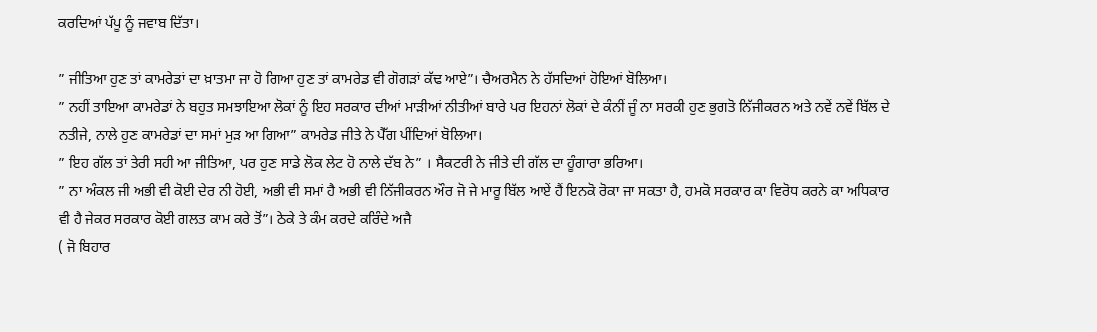ਕਰਦਿਆਂ ਪੱਪੂ ਨੂੰ ਜਵਾਬ ਦਿੱਤਾ।

” ਜੀਤਿਆ ਹੁਣ ਤਾਂ ਕਾਮਰੇਡਾਂ ਦਾ ਖ਼ਾਤਮਾ ਜਾ ਹੋ ਗਿਆ ਹੁਣ ਤਾਂ ਕਾਮਰੇਡ ਵੀ ਗੋਗੜਾਂ ਕੱਢ ਆਏ”। ਚੈਅਰਮੈਨ ਨੇ ਹੱਸਦਿਆਂ ਹੋਇਆਂ ਬੋਲਿਆ।
” ਨਹੀਂ ਤਾਇਆ ਕਾਮਰੇਡਾਂ ਨੇ ਬਹੁਤ ਸਮਝਾਇਆ ਲੋਕਾਂ ਨੂੰ ਇਹ ਸਰਕਾਰ ਦੀਆਂ ਮਾੜੀਆਂ ਨੀਤੀਆਂ ਬਾਰੇ ਪਰ ਇਹਨਾਂ ਲੋਕਾਂ ਦੇ ਕੰਨੀਂ ਜੂੰ ਨਾ ਸਰਕੀ ਹੁਣ ਭੁਗਤੋ ਨਿੱਜੀਕਰਨ ਅਤੇ ਨਵੇਂ ਨਵੇਂ ਬਿੱਲ ਦੇ ਨਤੀਜੇ, ਨਾਲੇ ਹੁਣ ਕਾਮਰੇਡਾਂ ਦਾ ਸਮਾਂ ਮੁੜ ਆ ਗਿਆ” ਕਾਮਰੇਡ ਜੀਤੇ ਨੇ ਪੈੱਗ ਪੀਂਦਿਆਂ ਬੋਲਿਆ।
” ਇਹ ਗੱਲ ਤਾਂ ਤੇਰੀ ਸਹੀ ਆ ਜੀਤਿਆ, ਪਰ ਹੁਣ ਸਾਡੇ ਲੋਕ ਲੇਟ ਹੋ ਨਾਲੇ ਦੱਬ ਨੇ” । ਸੈਕਟਰੀ ਨੇ ਜੀਤੇ ਦੀ ਗੱਲ ਦਾ ਹੂੰਗਾਰਾ ਭਰਿਆ।
” ਨਾ ਅੰਕਲ ਜੀ ਅਭੀ ਵੀ ਕੋਈ ਦੇਰ ਨੀ ਹੋਈ, ਅਭੀ ਵੀ ਸਮਾਂ ਹੈ ਅਭੀ ਵੀ ਨਿੱਜੀਕਰਨ ਔਰ ਜੋ ਜੇ ਮਾਰੂ ਬਿੱਲ ਆਏਂ ਹੈਂ ਇਨਕੋ ਰੋਕਾ ਜਾ ਸਕਤਾ ਹੈ, ਹਮਕੋ ਸਰਕਾਰ ਕਾ ਵਿਰੋਧ ਕਰਨੇ ਕਾ ਅਧਿਕਾਰ ਵੀ ਹੈ ਜੇਕਰ ਸਰਕਾਰ ਕੋਈ ਗਲਤ ਕਾਮ ਕਰੇ ਤੋਂ”। ਠੇਕੇ ਤੇ ਕੰਮ ਕਰਦੇ ਕਰਿੰਦੇ ਅਜੈ
( ਜੋ ਬਿਹਾਰ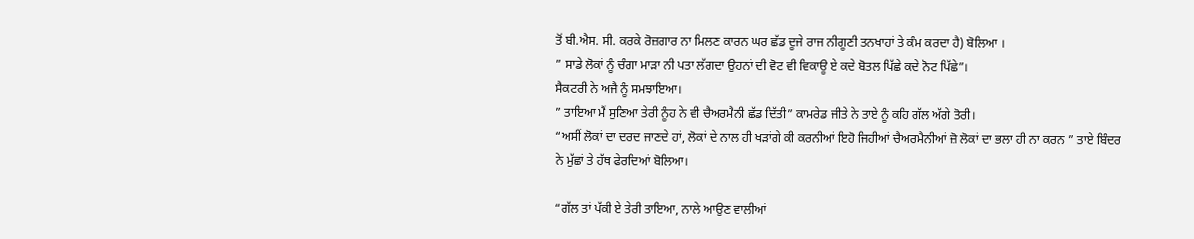ਤੋਂ ਬੀ.ਐਸ. ਸੀ. ਕਰਕੇ ਰੋਜ਼ਗਾਰ ਨਾ ਮਿਲਣ ਕਾਰਨ ਘਰ ਛੱਡ ਦੂਜੇ ਰਾਜ ਨੀਗੂਣੀ ਤਨਖਾਹਾਂ ਤੇ ਕੰਮ ਕਰਦਾ ਹੈ) ਬੋਲਿਆ ।
” ਸਾਡੇ ਲੋਕਾਂ ਨੂੰ ਚੰਗਾ ਮਾੜਾ ਨੀ ਪਤਾ ਲੱਗਦਾ ਉਹਨਾਂ ਦੀ ਵੋਟ ਵੀ ਵਿਕਾਊ ਏ ਕਦੇ ਬੋਤਲ ਪਿੱਛੇ ਕਦੇ ਨੋਟ ਪਿੱਛੇ”।
ਸੈਕਟਰੀ ਨੇ ਅਜੈ ਨੂੰ ਸਮਝਾਇਆ।
” ਤਾਇਆ ਮੈਂ ਸੁਣਿਆ ਤੇਰੀ ਨੂੰਹ ਨੇ ਵੀ ਚੈਅਰਮੈਨੀ ਛੱਡ ਦਿੱਤੀ” ਕਾਮਰੇਡ ਜੀਤੇ ਨੇ ਤਾਏ ਨੂੰ ਕਹਿ ਗੱਲ ਅੱਗੇ ਤੋਰੀ।
“ਅਸੀਂ ਲੋਕਾਂ ਦਾ ਦਰਦ ਜਾਣਦੇ ਹਾਂ, ਲੋਕਾਂ ਦੇ ਨਾਲ ਹੀ ਖੜਾਂਗੇ ਕੀ ਕਰਨੀਆਂ ਇਹੋ ਜਿਹੀਆਂ ਚੈਅਰਮੈਨੀਆਂ ਜ਼ੋ ਲੋਕਾਂ ਦਾ ਭਲਾ ਹੀ ਨਾ ਕਰਨ ” ਤਾਏ ਬਿੰਦਰ ਨੇ ਮੁੱਛਾਂ ਤੇ ਹੱਥ ਫੇਰਦਿਆਂ ਬੋਲਿਆ।

“ਗੱਲ ਤਾਂ ਪੱਕੀ ਏ ਤੇਰੀ ਤਾਇਆ, ਨਾਲੇ ਆਉਣ ਵਾਲੀਆਂ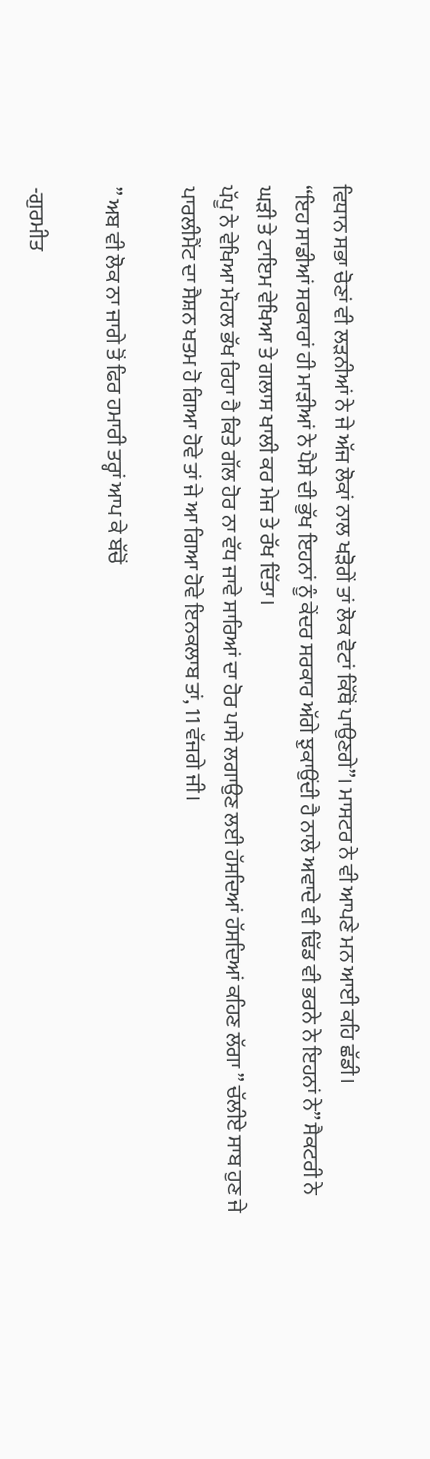ਵਿਧਾਨ ਸਭਾ ਚੋਣਾਂ ਵੀ ਲੜਨੀਆਂ ਨੇ ਜੇ ਅੱਜ ਲੋਕਾਂ ਨਾਲ ਖੜੋਗੇਂ ਤਾਂ ਲੋਕ ਵੋਟਾਂ ਕਿੱਥੋਂ ਪਾਉਣਗੇ”। ਮਾਸਟਰ ਨੇ ਵੀ ਆਪਣੇ ਮਨ ਆਈ ਕਹਿ ਛੱਡੀ।
“ਇਹ ਸਾਡੀਆਂ ਸਰਕਾਰਾਂ ਹੀ ਮਾੜੀਆਂ ਨੇ ਪੈਸੇ ਦੀ ਭੁੱਖ ਇਹਨਾਂ ਨੂੰ ਕੇਂਦਰ ਸਰਕਾਰ ਅੱਗੇ ਝੁਕਾਉਂਦੀ ਹੈ ਨਾਲੇ ਅਵਾਦੇ ਵੀ ਢਿੱਡ ਵੀ ਭਰਨੇ ਨੇ ਇਹਨਾਂ ਨੇ” ਸੈਕਟਰੀ ਨੇ ਘੜੀ ਤੇ ਟਾਇਮ ਵੇਖਿਆ ਤੇ ਗਲਾਸ ਖਾਲੀ ਕਰ ਮੇਜ ਤੇ ਰੱਖ ਦਿੱਤਾ।
ਪੱਪੂ ਨੇ ਵੇਖਿਆ ਮੌਹਲ ਭੱਖ ਰਿਹਾ ਹੈ ਕਿਤੇ ਗੱਲ ਹੋਰ ਨਾ ਵੱਧ ਜਾਵੇ ਸਾਰਿਆਂ ਦਾ ਹੋਰ ਪਾਸੇ ਲਗਾਉਣ ਲਈ ਹੱਸਦਿਆਂ ਹੱਸਦਿਆਂ ਕਹਿਣ ਲੱਗਾ ” ਚੱਲੀਏ ਸਾਬ ਹੁਣ ਜੇ ਪਾਰਲੀਮੈਂਟ ਦਾ ਸੈਸ਼ਨ ਖਤਮ ਹੋ ਗਿਆ ਹੋਵੇ ਤਾਂ ਜੇ ਆ ਗਿਆ ਹੋਵੇ ਇਨਕਲਾਬ ਤਾਂ, 11 ਵੱਜਗੇ ਜੀ।

” ਅਬ ਵੀ ਲੋਕ ਨਾ ਜਾਗੇ ਤੋਂ ਫਿਰ ਹਮਾਰੀ ਤਰ੍ਹਾਂ ਆਪ ਕੇ ਬੱਚੋਂ

-ਗੁਰਮੀਤ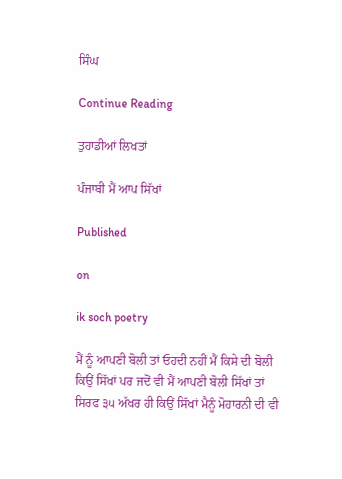ਸਿੰਘ

Continue Reading

ਤੁਹਾਡੀਆਂ ਲਿਖਤਾਂ

ਪੰਜਾਬੀ ਮੈਂ ਆਪ ਸਿੱਖਾਂ

Published

on

ik soch poetry

ਮੈਂ ਨੂੰ ਆਪਣੀ ਬੋਲੀ ਤਾਂ ਓਹਦੀ ਨਹੀਂ ਮੈਂ ਕਿਸੇ ਦੀ ਬੋਲੀ ਕਿਉਂ ਸਿੱਖਾਂ ਪਰ ਜਦੋਂ ਵੀ ਮੈਂ ਆਪਣੀ ਬੋਲੀ ਸਿੱਖਾਂ ਤਾਂ ਸਿਰਫ ੩੫ ਅੱਖਰ ਹੀ ਕਿਉਂ ਸਿੱਖਾਂ ਮੈਨੂੰ ਮੋਹਾਰਨੀ ਦੀ ਵੀ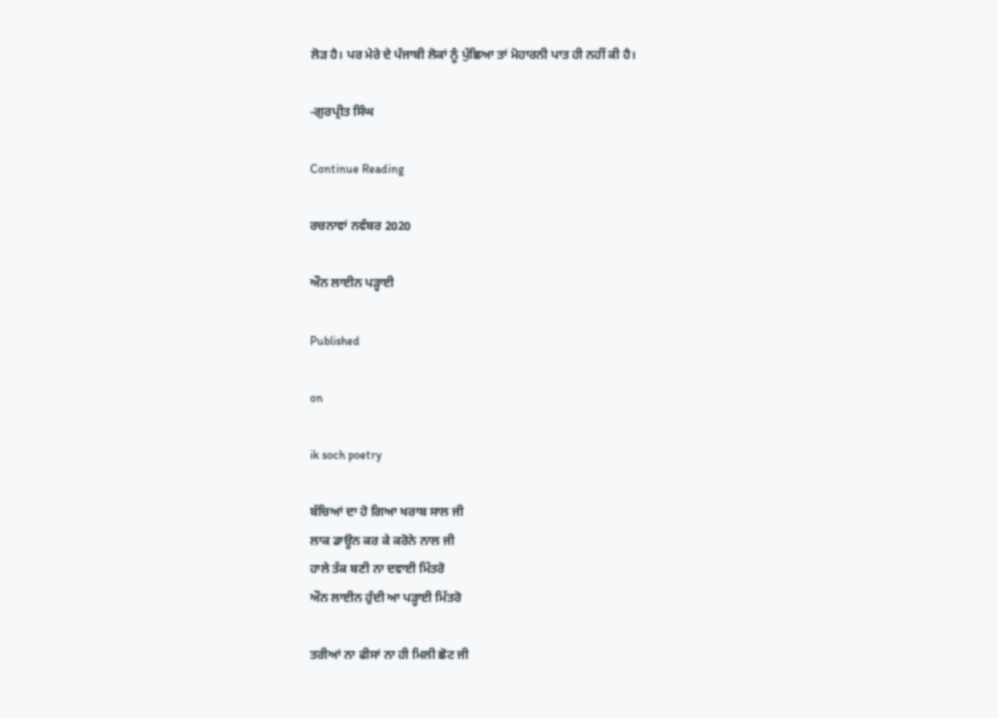ਲੋੜ ਹੈ। ਪਰ ਮੇਰੇ ਦੇ ਪੰਜਾਬੀ ਲੋਕਾਂ ਨੂੰ ਪੁੱਛਿਆ ਤਾਂ ਮੋਹਾਰਨੀ ਪਾਤ ਹੀ ਨਹੀਂ ਕੀ ਹੈ।

-ਗੁਰਪ੍ਰੀਤ ਸਿੰਘ

Continue Reading

ਰਚਨਾਵਾਂ ਨਵੰਬਰ 2020

ਔਨ ਲਾਈਨ ਪੜ੍ਹਾਈ

Published

on

ik soch poetry

ਬੱਚਿਆਂ ਦਾ ਹੋ ਗਿਆ ਖਰਾਬ ਸਾਲ ਜੀ
ਲਾਕ ਡਾਊਨ ਕਰ ਕੇ ਕਰੋਨੇ ਨਾਲ ਜੀ
ਹਾਲੇ ਤੱਕ ਬਣੀ ਨਾ ਦਵਾਈ ਮਿੱਤਰੋ
ਔਨ ਲਾਈਨ ਹੁੰਦੀ ਆ ਪੜ੍ਹਾਈ ਮਿੱਤਰੋ

ਤਰੀਆਂ ਨਾ ਫੀਸਾਂ ਨਾ ਹੀ ਮਿਲੀ ਛੋਟ ਜੀ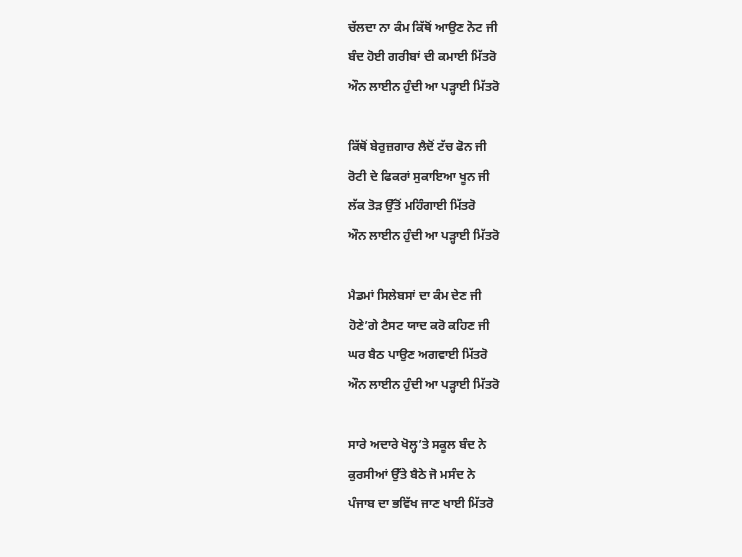ਚੱਲਦਾ ਨਾ ਕੰਮ ਕਿੱਥੋਂ ਆਉਣ ਨੋਟ ਜੀ
ਬੰਦ ਹੋਈ ਗਰੀਬਾਂ ਦੀ ਕਮਾਈ ਮਿੱਤਰੋ
ਔਨ ਲਾਈਨ ਹੁੰਦੀ ਆ ਪੜ੍ਹਾਈ ਮਿੱਤਰੋ

ਕਿੱਥੋਂ ਬੇਰੁਜ਼ਗਾਰ ਲੈਦੋਂ ਟੱਚ ਫੋਨ ਜੀ
ਰੋਟੀ ਦੇ ਫਿਕਰਾਂ ਸੁਕਾਇਆ ਖੂਨ ਜੀ
ਲੱਕ ਤੋੜ ਉੱਤੋਂ ਮਹਿੰਗਾਈ ਮਿੱਤਰੋ
ਔਨ ਲਾਈਨ ਹੁੰਦੀ ਆ ਪੜ੍ਹਾਈ ਮਿੱਤਰੋ

ਮੈਡਮਾਂ ਸਿਲੇਬਸਾਂ ਦਾ ਕੰਮ ਦੇਣ ਜੀ
ਹੋਣੇ’ਗੇ ਟੈਸਟ ਯਾਦ ਕਰੋ ਕਹਿਣ ਜੀ
ਘਰ ਬੈਠ ਪਾਉਣ ਅਗਵਾਈ ਮਿੱਤਰੋ
ਔਨ ਲਾਈਨ ਹੁੰਦੀ ਆ ਪੜ੍ਹਾਈ ਮਿੱਤਰੋ

ਸਾਰੇ ਅਦਾਰੇ ਖੋਲ੍ਹ’ਤੇ ਸਕੂਲ ਬੰਦ ਨੇ
ਕੁਰਸੀਆਂ ਉੱਤੇ ਬੈਠੇ ਜੋ ਮਸੰਦ ਨੇ
ਪੰਜਾਬ ਦਾ ਭਵਿੱਖ ਜਾਣ ਖਾਈ ਮਿੱਤਰੋ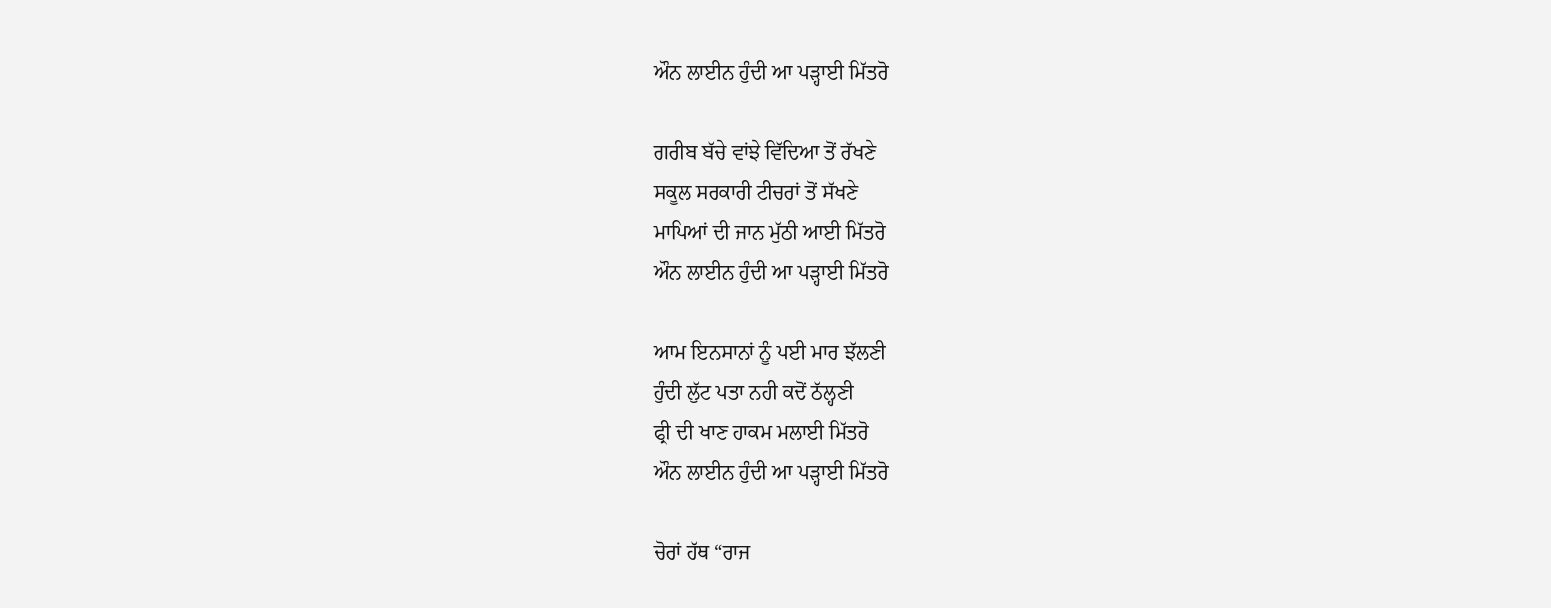ਔਨ ਲਾਈਨ ਹੁੰਦੀ ਆ ਪੜ੍ਹਾਈ ਮਿੱਤਰੋ

ਗਰੀਬ ਬੱਚੇ ਵਾਂਝੇ ਵਿੱਦਿਆ ਤੋਂ ਰੱਖਣੇ
ਸਕੂਲ ਸਰਕਾਰੀ ਟੀਚਰਾਂ ਤੋਂ ਸੱਖਣੇ
ਮਾਪਿਆਂ ਦੀ ਜਾਨ ਮੁੱਠੀ ਆਈ ਮਿੱਤਰੋ
ਔਨ ਲਾਈਨ ਹੁੰਦੀ ਆ ਪੜ੍ਹਾਈ ਮਿੱਤਰੋ

ਆਮ ਇਨਸਾਨਾਂ ਨੂੰ ਪਈ ਮਾਰ ਝੱਲਣੀ
ਹੁੰਦੀ ਲੁੱਟ ਪਤਾ ਨਹੀ ਕਦੋਂ ਠੱਲ੍ਹਣੀ
ਫ੍ਰੀ ਦੀ ਖਾਣ ਹਾਕਮ ਮਲਾਈ ਮਿੱਤਰੋ
ਔਨ ਲਾਈਨ ਹੁੰਦੀ ਆ ਪੜ੍ਹਾਈ ਮਿੱਤਰੋ

ਚੋਰਾਂ ਹੱਥ “ਰਾਜ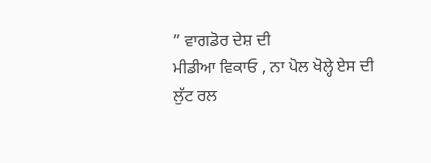” ਵਾਗਡੋਰ ਦੇਸ਼ ਦੀ
ਮੀਡੀਆ ਵਿਕਾਓ , ਨਾ ਪੋਲ ਖੋਲ੍ਹੇ ਏਸ ਦੀ
ਲੁੱਟ ਰਲ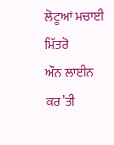ਲੋਟੂਆਂ ਮਚਾਈ ਮਿੱਤਰੋ
ਔਨ ਲਾਈਨ ਕਰ’ਤੀ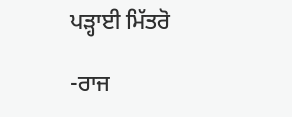ਪੜ੍ਹਾਈ ਮਿੱਤਰੋ

-ਰਾਜ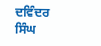ਦਵਿੰਦਰ ਸਿੰਘ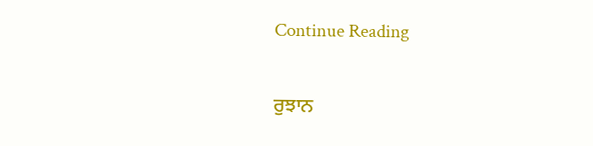Continue Reading

ਰੁਝਾਨ